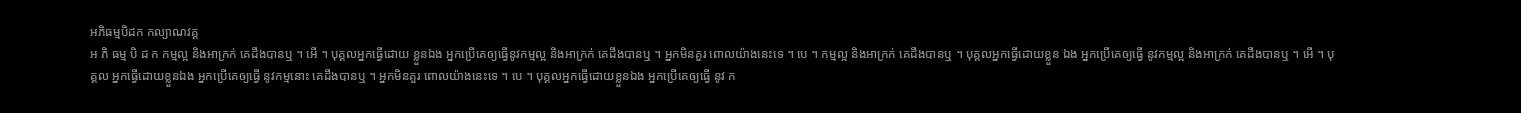អភិធម្មបិដក កល្យាណវគ្គ
អ ភិ ធម្ម បិ ដ ក កម្មល្អ និងអាក្រក់ គេដឹងបានឬ ។ អើ ។ បុគ្គលអ្នកធ្វើដោយ ខ្លួនឯង អ្នកប្រើគេឲ្យធ្វើនូវកម្មល្អ និងអាក្រក់ គេដឹងបានឬ ។ អ្នកមិនគួរ ពោលយ៉ាងនេះទេ ។ បេ ។ កម្មល្អ និងអាក្រក់ គេដឹងបានឬ ។ បុគ្គលអ្នកធ្វើដោយខ្លួន ឯង អ្នកប្រើគេឲ្យធ្វើ នូវកម្មល្អ និងអាក្រក់ គេដឹងបានឬ ។ អើ ។ បុគ្គល អ្នកធ្វើដោយខ្លួនឯង អ្នកប្រើគេឲ្យធ្វើ នូវកម្មនោះ គេដឹងបានឬ ។ អ្នកមិនគួរ ពោលយ៉ាងនេះទេ ។ បេ ។ បុគ្គលអ្នកធ្វើដោយខ្លួនឯង អ្នកប្រើគេឲ្យធ្វើ នូវ ក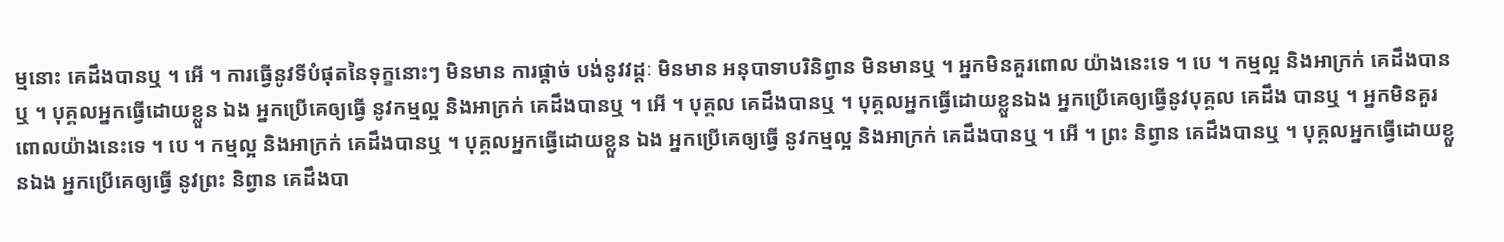ម្មនោះ គេដឹងបានឬ ។ អើ ។ ការធ្វើនូវទីបំផុតនៃទុក្ខនោះៗ មិនមាន ការផ្តាច់ បង់នូវវដ្តៈ មិនមាន អនុបាទាបរិនិព្វាន មិនមានឬ ។ អ្នកមិនគួរពោល យ៉ាងនេះទេ ។ បេ ។ កម្មល្អ និងអាក្រក់ គេដឹងបានឬ ។ បុគ្គលអ្នកធ្វើដោយខ្លួន ឯង អ្នកប្រើគេឲ្យធ្វើ នូវកម្មល្អ និងអាក្រក់ គេដឹងបានឬ ។ អើ ។ បុគ្គល គេដឹងបានឬ ។ បុគ្គលអ្នកធ្វើដោយខ្លួនឯង អ្នកប្រើគេឲ្យធ្វើនូវបុគ្គល គេដឹង បានឬ ។ អ្នកមិនគួរពោលយ៉ាងនេះទេ ។ បេ ។ កម្មល្អ និងអាក្រក់ គេដឹងបានឬ ។ បុគ្គលអ្នកធ្វើដោយខ្លួន ឯង អ្នកប្រើគេឲ្យធ្វើ នូវកម្មល្អ និងអាក្រក់ គេដឹងបានឬ ។ អើ ។ ព្រះ និព្វាន គេដឹងបានឬ ។ បុគ្គលអ្នកធ្វើដោយខ្លួនឯង អ្នកប្រើគេឲ្យធ្វើ នូវព្រះ និព្វាន គេដឹងបា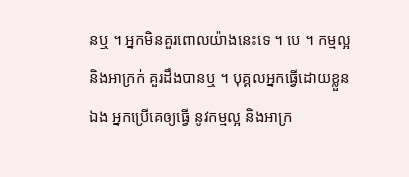នឬ ។ អ្នកមិនគួរពោលយ៉ាងនេះទេ ។ បេ ។ កម្មល្អ និងអាក្រក់ គួរដឹងបានឬ ។ បុគ្គលអ្នកធ្វើដោយខ្លួន ឯង អ្នកប្រើគេឲ្យធ្វើ នូវកម្មល្អ និងអាក្រ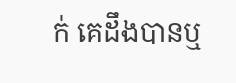ក់ គេដឹងបានឬ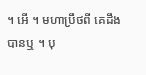។ អើ ។ មហាប្រឹថពី គេដឹងបានឬ ។ បុ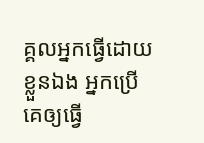គ្គលអ្នកធ្វើដោយខ្លួនឯង អ្នកប្រើគេឲ្យធ្វើ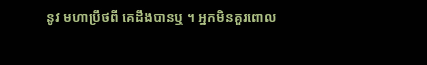នូវ មហាប្រឹថពី គេដឹងបានឬ ។ អ្នកមិនគួរពោល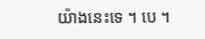យ៉ាងនេះទេ ។ បេ ។